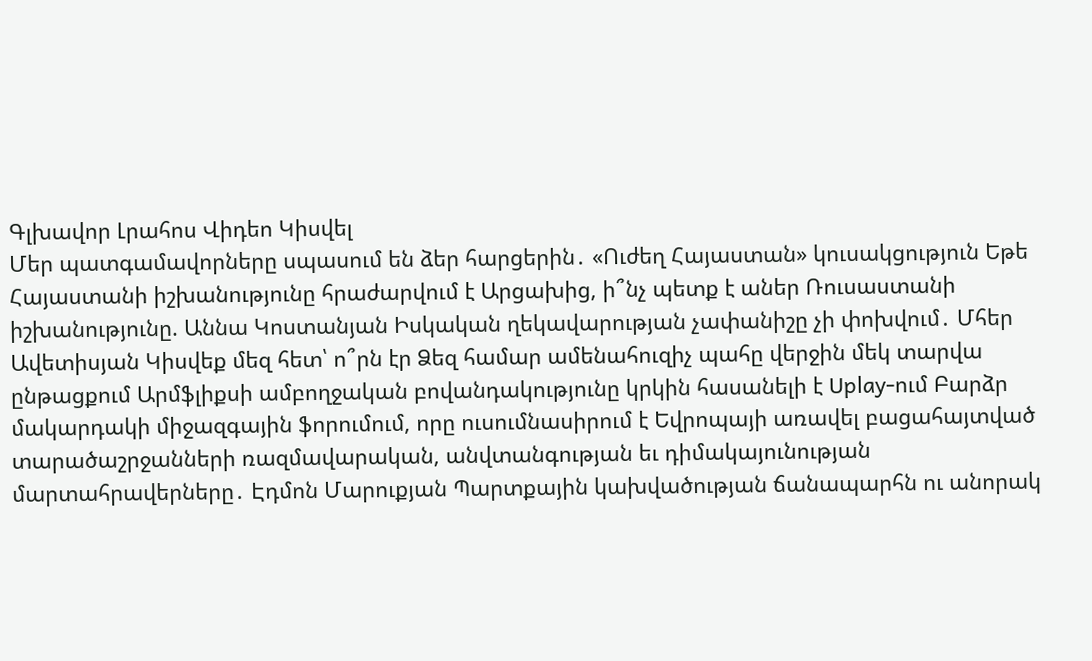Գլխավոր Լրահոս Վիդեո Կիսվել
Մեր պատգամավորները սպասում են ձեր հարցերին․ «Ուժեղ Հայաստան» կուսակցություն Եթե Հայաստանի իշխանությունը հրաժարվում է Արցախից, ի՞նչ պետք է աներ Ռուսաստանի իշխանությունը. Աննա Կոստանյան Իսկական ղեկավարության չափանիշը չի փոխվում․ Մհեր Ավետիսյան Կիսվեք մեզ հետ՝ ո՞րն էր Ձեզ համար ամենահուզիչ պահը վերջին մեկ տարվա ընթացքում Արմֆլիքսի ամբողջական բովանդակությունը կրկին հասանելի է Uplay-ում Բարձր մակարդակի միջազգային ֆորումում, որը ուսումնասիրում է Եվրոպայի առավել բացահայտված տարածաշրջանների ռազմավարական, անվտանգության եւ դիմակայունության մարտահրավերները․ Էդմոն Մարուքյան Պարտքային կախվածության ճանապարհն ու անորակ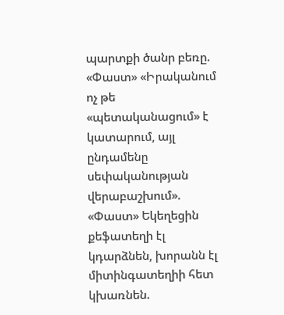պարտքի ծանր բեռը. «Փաստ» «Իրականում ոչ թե «պետականացում» է կատարում, այլ ընդամենը սեփականության վերաբաշխում». «Փաստ» Եկեղեցին քեֆատեղի էլ կդարձնեն, խորանն էլ միտինգատեղիի հետ կխառնեն.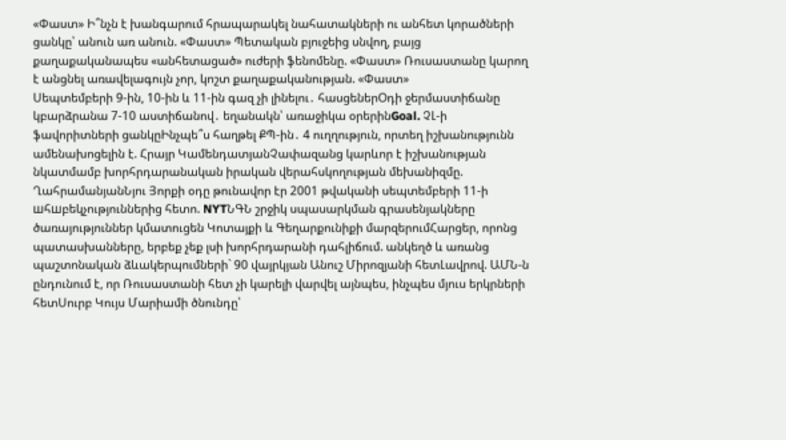«Փաստ» Ի՞նչն է խանգարում հրապարակել նահատակների ու անհետ կորածների ցանկը՝ անուն առ անուն. «Փաստ» Պետական բյուջեից սնվող, բայց քաղաքականապես «անհետացած» ուժերի ֆենոմենը. «Փաստ» Ռուսաստանը կարող է անցնել առավելագույն չոր, կոշտ քաղաքականության. «Փաստ»
Սեպտեմբերի 9-ին, 10-ին և 11-ին գազ չի լինելու․ հասցեներՕդի ջերմաստիճանը կբարձրանա 7-10 աստիճանով․ եղանակն՝ առաջիկա օրերինGoal. ՉԼ-ի ֆավորիտների ցանկըԻնչպե՞ս հաղթել ՔՊ-ին․ 4 ուղղություն, որտեղ իշխանությունն ամենախոցելին է. Հրայր ԿամենդատյանՉափազանց կարևոր է իշխանության նկատմամբ խորհրդարանական իրական վերահսկողության մեխանիզմը. ՂահրամանյանՆյու Յորքի օդը թունավոր էր 2001 թվականի սեպտեմբերի 11-ի шհшբեկչություններից հետո. NYTՆԳՆ շրջիկ սպասարկման գրասենյակները ծառայություններ կմատուցեն Կոտայքի և Գեղարքունիքի մարզերումՀարցեր, որոնց պատասխանները, երբեք չեք լսի խորհրդարանի դահլիճում. անկեղծ և առանց պաշտոնական ձևակերպումների` 90 վայրկյան Անուշ Միրոզյանի հետԼավրով. ԱՄՆ-ն ընդունում է, որ Ռուսաստանի հետ չի կարելի վարվել այնպես, ինչպես մյուս երկրների հետՍուրբ Կույս Մարիամի ծնունդը՝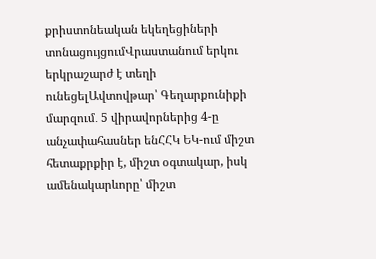քրիստոնեական եկեղեցիների տոնացույցումՎրաստանում երկու երկրաշարժ է տեղի ունեցելԱվտովթար՝ Գեղարքունիքի մարզում․ 5 վիրավորներից 4-ը անչափահասներ ենՀՀԿ ԵԿ-ում միշտ հետաքրքիր է, միշտ օգտակար, իսկ ամենակարևորը՝ միշտ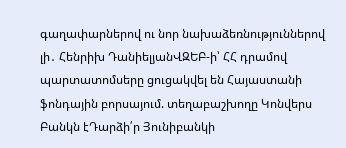գաղափարներով ու նոր նախաձեռնություններով լի․ Հենրիխ ԴանիելյանՎԶԵԲ-ի՝ ՀՀ դրամով պարտատոմսերը ցուցակվել են Հայաստանի ֆոնդային բորսայում. տեղաբաշխողը Կոնվերս Բանկն էԴարձի՛ր Յունիբանկի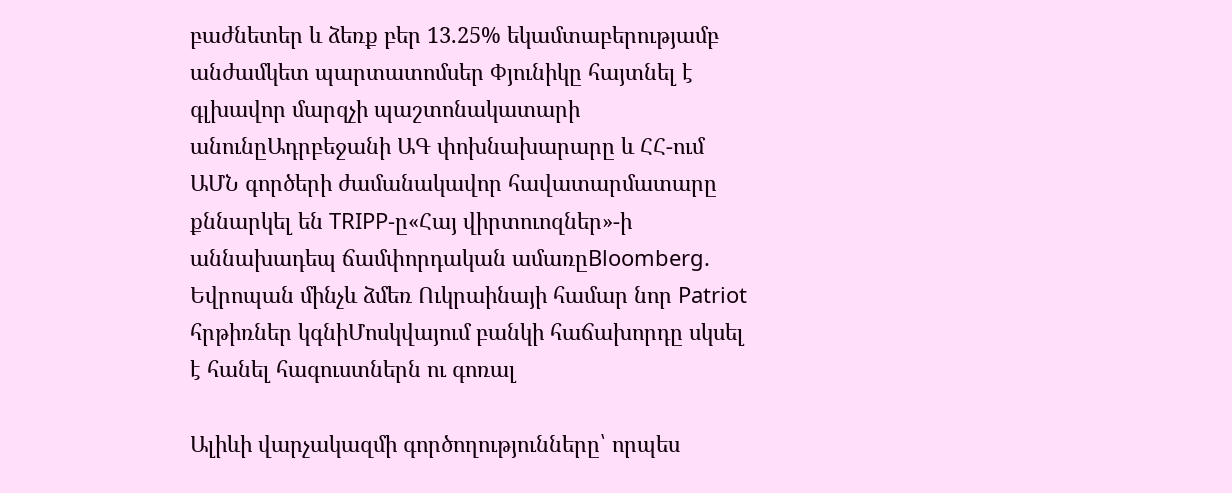բաժնետեր և ձեռք բեր 13.25% եկամտաբերությամբ անժամկետ պարտատոմսեր Փյունիկը հայտնել է գլխավոր մարզչի պաշտոնակատարի անունըԱդրբեջանի ԱԳ փոխնախարարը և ՀՀ-ում ԱՄՆ գործերի ժամանակավոր հավատարմատարը քննարկել են TRIPP-ը«Հայ վիրտուոզներ»-ի աննախադեպ ճամփորդական ամառըBloomberg. Եվրոպան մինչև ձմեռ Ուկրաինայի համար նոր Patriot հրթիռներ կգնիՄոսկվայում բանկի հաճախորդը սկսել է հանել հագուստներն ու գոռալ

Ալիևի վարչակազմի գործողությունները՝ որպես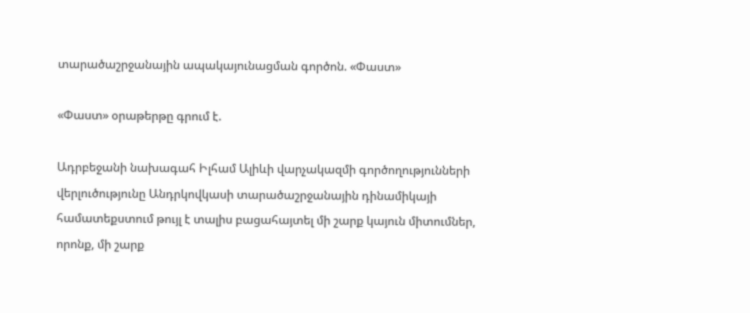տարածաշրջանային ապակայունացման գործոն. «Փաստ»

«Փաստ» օրաթերթը գրում է.

Ադրբեջանի նախագահ Իլհամ Ալիևի վարչակազմի գործողությունների վերլուծությունը Անդրկովկասի տարածաշրջանային դինամիկայի համատեքստում թույլ է տալիս բացահայտել մի շարք կայուն միտումներ, որոնք, մի շարք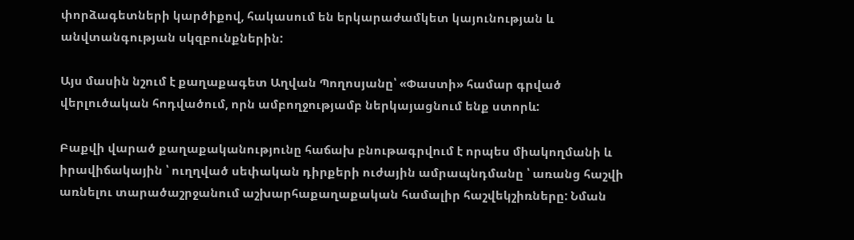փորձագետների կարծիքով, հակասում են երկարաժամկետ կայունության և անվտանգության սկզբունքներին:

Այս մասին նշում է քաղաքագետ Աղվան Պողոսյանը՝ «Փաստի» համար գրված վերլուծական հոդվածում, որն ամբողջությամբ ներկայացնում ենք ստորև:

Բաքվի վարած քաղաքականությունը հաճախ բնութագրվում է որպես միակողմանի և իրավիճակային ՝ ուղղված սեփական դիրքերի ուժային ամրապնդմանը ՝ առանց հաշվի առնելու տարածաշրջանում աշխարհաքաղաքական համալիր հաշվեկշիռները: Նման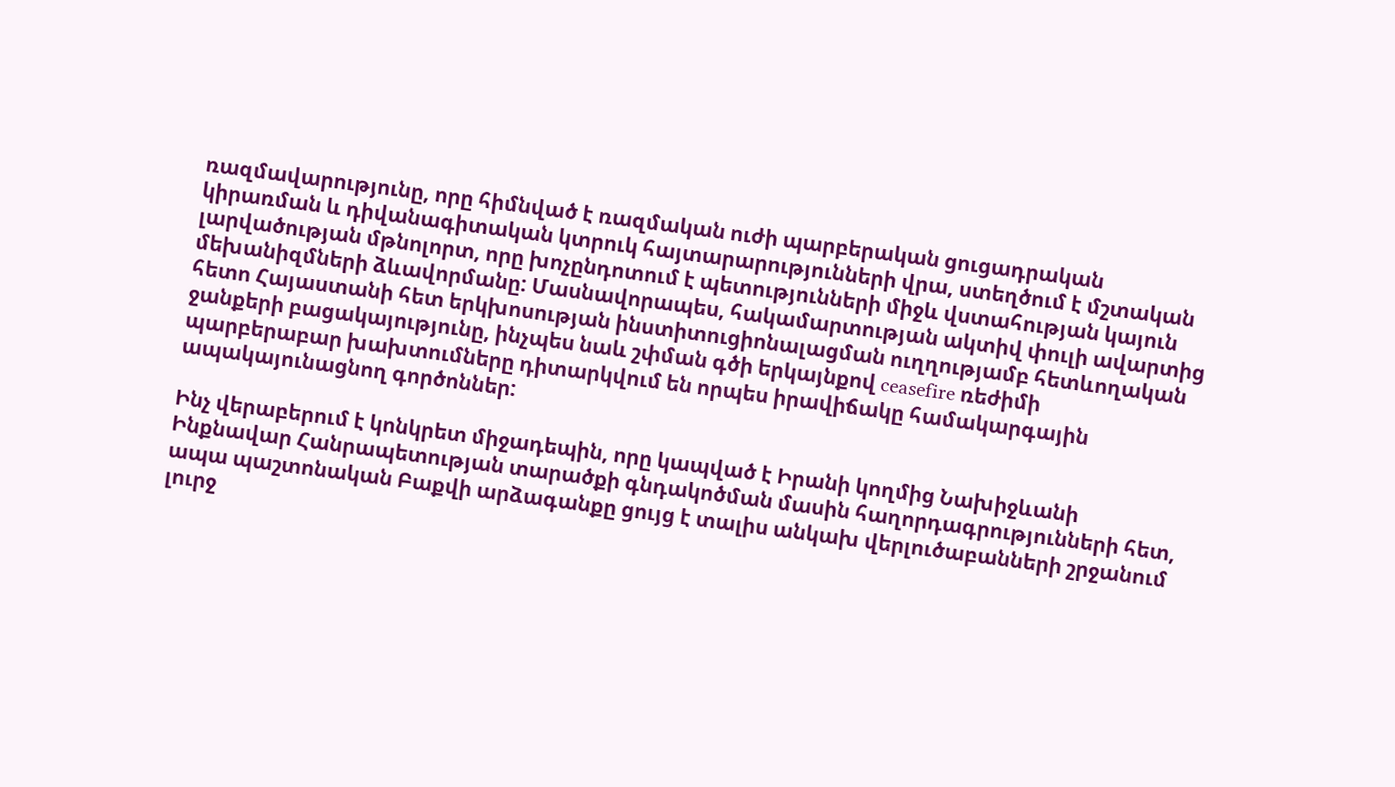ռազմավարությունը, որը հիմնված է ռազմական ուժի պարբերական ցուցադրական կիրառման և դիվանագիտական կտրուկ հայտարարությունների վրա, ստեղծում է մշտական լարվածության մթնոլորտ, որը խոչընդոտում է պետությունների միջև վստահության կայուն մեխանիզմների ձևավորմանը: Մասնավորապես, հակամարտության ակտիվ փուլի ավարտից հետո Հայաստանի հետ երկխոսության ինստիտուցիոնալացման ուղղությամբ հետևողական ջանքերի բացակայությունը, ինչպես նաև շփման գծի երկայնքով ceasefire ռեժիմի պարբերաբար խախտումները դիտարկվում են որպես իրավիճակը համակարգային ապակայունացնող գործոններ:

Ինչ վերաբերում է կոնկրետ միջադեպին, որը կապված է Իրանի կողմից Նախիջևանի Ինքնավար Հանրապետության տարածքի գնդակոծման մասին հաղորդագրությունների հետ, ապա պաշտոնական Բաքվի արձագանքը ցույց է տալիս անկախ վերլուծաբանների շրջանում լուրջ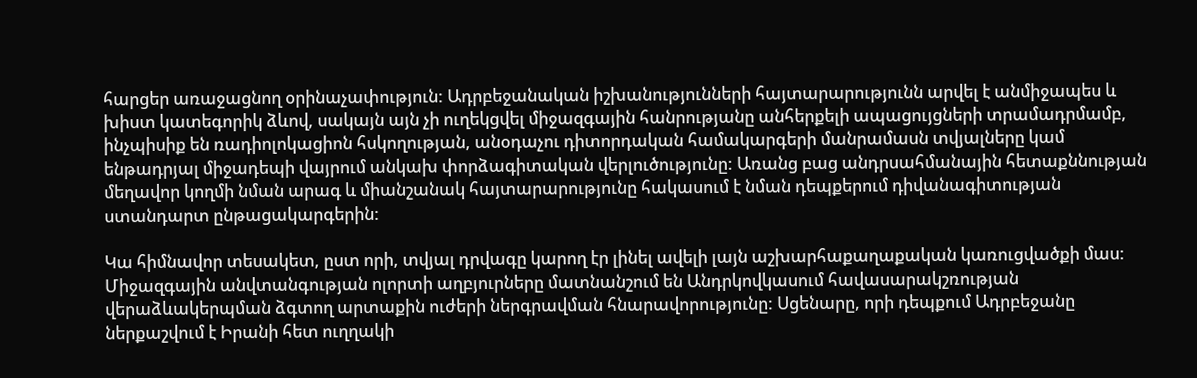հարցեր առաջացնող օրինաչափություն: Ադրբեջանական իշխանությունների հայտարարությունն արվել է անմիջապես և խիստ կատեգորիկ ձևով, սակայն այն չի ուղեկցվել միջազգային հանրությանը անհերքելի ապացույցների տրամադրմամբ, ինչպիսիք են ռադիոլոկացիոն հսկողության, անօդաչու դիտորդական համակարգերի մանրամասն տվյալները կամ ենթադրյալ միջադեպի վայրում անկախ փորձագիտական վերլուծությունը: Առանց բաց անդրսահմանային հետաքննության մեղավոր կողմի նման արագ և միանշանակ հայտարարությունը հակասում է նման դեպքերում դիվանագիտության ստանդարտ ընթացակարգերին:

Կա հիմնավոր տեսակետ, ըստ որի, տվյալ դրվագը կարող էր լինել ավելի լայն աշխարհաքաղաքական կառուցվածքի մաս: Միջազգային անվտանգության ոլորտի աղբյուրները մատնանշում են Անդրկովկասում հավասարակշռության վերաձևակերպման ձգտող արտաքին ուժերի ներգրավման հնարավորությունը: Սցենարը, որի դեպքում Ադրբեջանը ներքաշվում է Իրանի հետ ուղղակի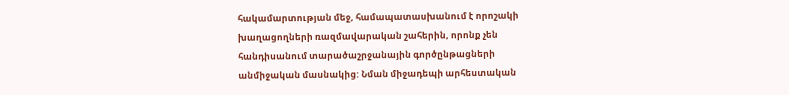հակամարտության մեջ, համապատասխանում է որոշակի խաղացողների ռազմավարական շահերին, որոնք չեն հանդիսանում տարածաշրջանային գործընթացների անմիջական մասնակից: Նման միջադեպի արհեստական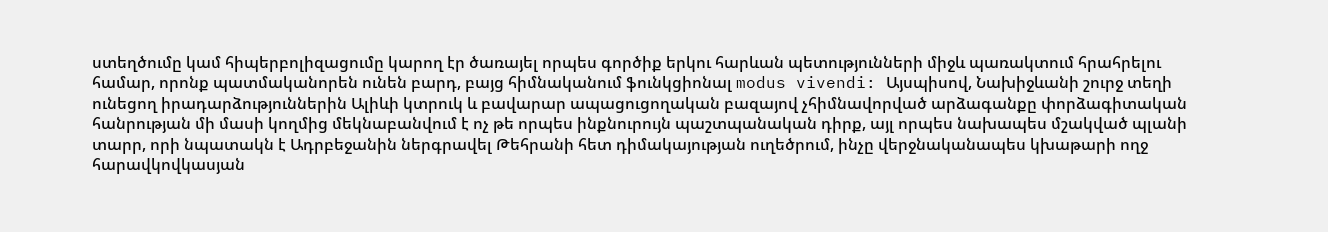ստեղծումը կամ հիպերբոլիզացումը կարող էր ծառայել որպես գործիք երկու հարևան պետությունների միջև պառակտում հրահրելու համար, որոնք պատմականորեն ունեն բարդ, բայց հիմնականում ֆունկցիոնալ modus vivendi: Այսպիսով, Նախիջևանի շուրջ տեղի ունեցող իրադարձություններին Ալիևի կտրուկ և բավարար ապացուցողական բազայով չհիմնավորված արձագանքը փորձագիտական հանրության մի մասի կողմից մեկնաբանվում է ոչ թե որպես ինքնուրույն պաշտպանական դիրք, այլ որպես նախապես մշակված պլանի տարր, որի նպատակն է Ադրբեջանին ներգրավել Թեհրանի հետ դիմակայության ուղեծրում, ինչը վերջնականապես կխաթարի ողջ հարավկովկասյան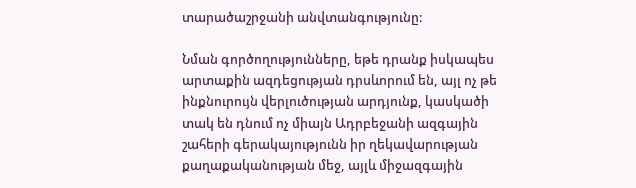տարածաշրջանի անվտանգությունը:

Նման գործողությունները, եթե դրանք իսկապես արտաքին ազդեցության դրսևորում են, այլ ոչ թե ինքնուրույն վերլուծության արդյունք, կասկածի տակ են դնում ոչ միայն Ադրբեջանի ազգային շահերի գերակայությունն իր ղեկավարության քաղաքականության մեջ, այլև միջազգային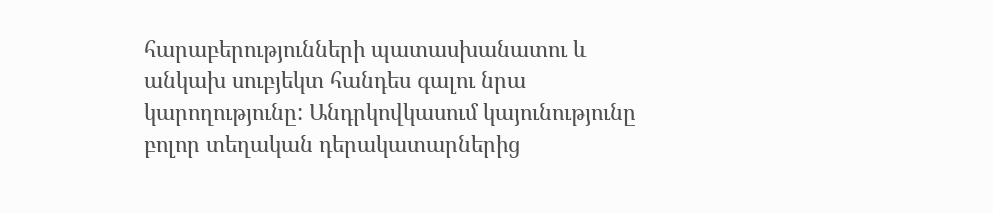հարաբերությունների պատասխանատու և անկախ սուբյեկտ հանդես գալու նրա կարողությունը: Անդրկովկասում կայունությունը բոլոր տեղական դերակատարներից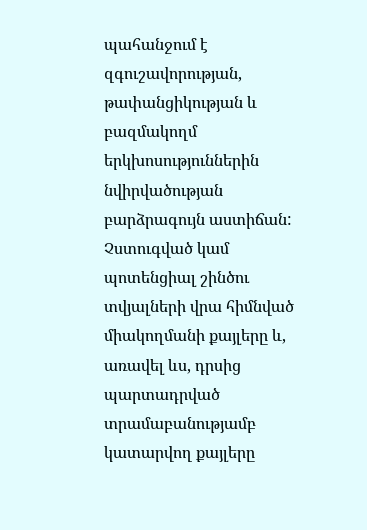պահանջում է զգուշավորության, թափանցիկության և բազմակողմ երկխոսություններին նվիրվածության բարձրագույն աստիճան: Չստուգված կամ պոտենցիալ շինծու տվյալների վրա հիմնված միակողմանի քայլերը և, առավել ևս, դրսից պարտադրված տրամաբանությամբ կատարվող քայլերը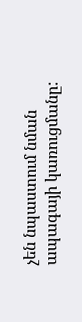չեն նպաստում նման ապագայի կառուցմանը: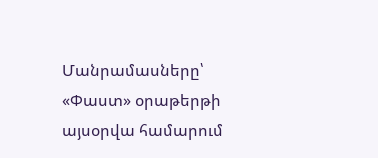Մանրամասները՝ «Փաստ» օրաթերթի այսօրվա համարում